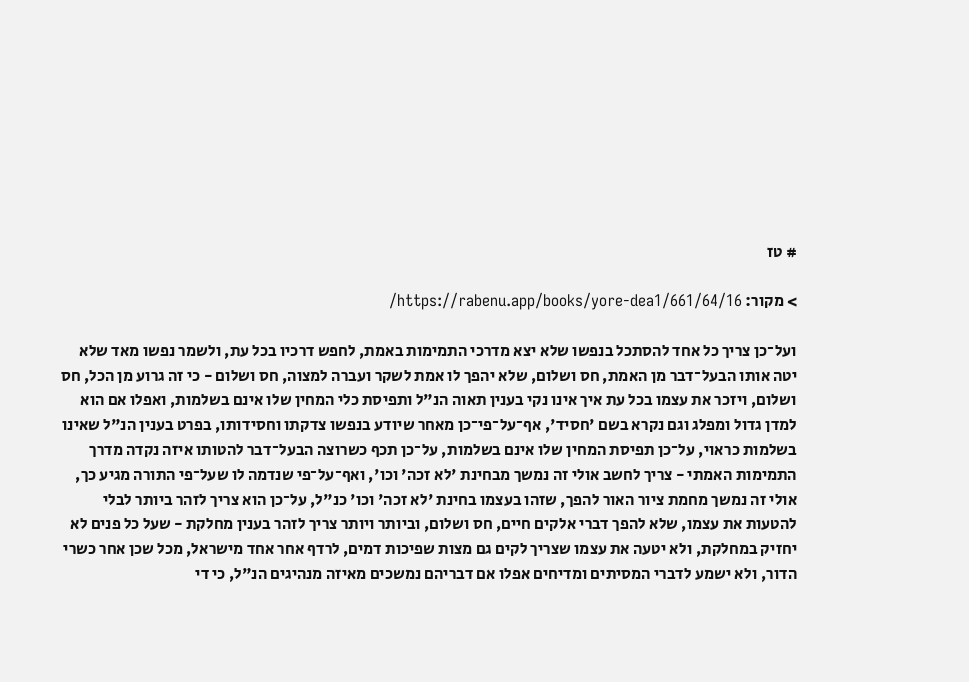# טז

> מקור: https://rabenu.app/books/yore-dea1/661/64/16/

ועל־כן צריך כל אחד להסתכל בנפשו שלא יצא מדרכי התמימות באמת, לחפש דרכיו בכל עת, ולשמר נפשו מאד שלא יטה אותו הבעל־דבר מן האמת, חס ושלום, שלא יהפך לו אמת לשקר ועברה למצוה, חס ושלום - כי זה גרוע מן הכל, חס ושלום, ויזכר את עצמו בכל עת איך אינו נקי בענין תאוה הנ"ל ותפיסת כלי המחין שלו אינם בשלמות, ואפלו אם הוא למדן גדול ומפלג וגם נקרא בשם 'חסיד', אף־על־פי־כן מאחר שיודע בנפשו צדקתו וחסידותו, בפרט בענין הנ"ל שאינו בשלמות כראוי, על־כן תפיסת המחין שלו אינם בשלמות, על־כן תכף כשרוצה הבעל־דבר להטותו איזה נקדה מדרך התמימות האמתי - צריך לחשב אולי זה נמשך מבחינת 'לא זכה' וכו', ואף־על־פי שנדמה לו שעל־פי התורה מגיע כך, אולי זה נמשך מחמת ציור האור להפך, שזהו בעצמו בחינת 'לא זכה' וכו' כנ"ל, על־כן הוא צריך לזהר ביותר לבלי להטעות את עצמו, שלא להפך דברי אלקים חיים, חס ושלום, וביותר ויותר צריך לזהר בענין מחלקת - שעל כל פנים לא יחזיק במחלקת, ולא יטעה את עצמו שצריך לקים גם מצות שפיכות דמים, לרדף אחר אחד מישראל, מכל שכן אחר כשרי הדור, ולא ישמע לדברי המסיתים ומדיחים אפלו אם דבריהם נמשכים מאיזה מנהיגים הנ"ל, כי די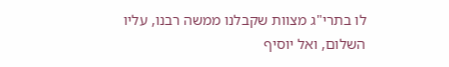לו בתרי"ג מצוות שקבלנו ממשה רבנו, עליו השלום, ואל יוסיף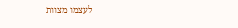לעצמו מצוות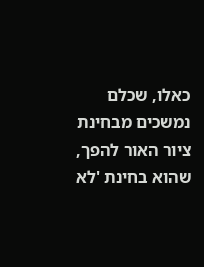כאלו, שכלם נמשכים מבחינת ציור האור להפך, שהוא בחינת 'לא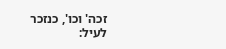זכה' וכו', כנזכר לעיל: